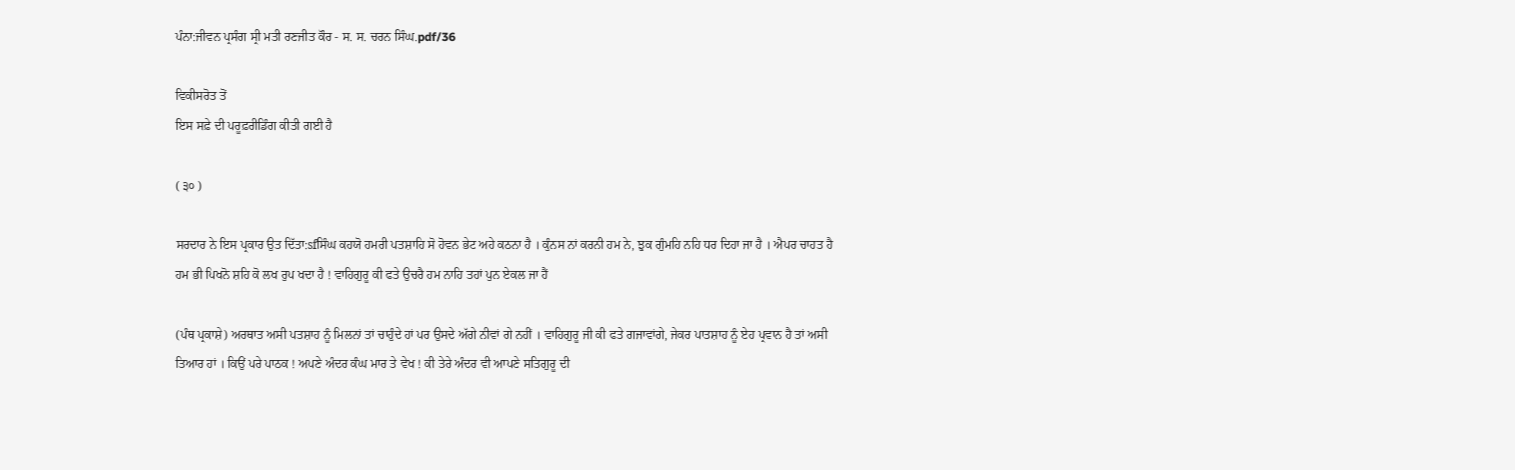ਪੰਨਾ:ਜੀਵਨ ਪ੍ਰਸੰਗ ਸ੍ਰੀ ਮਤੀ ਰਣਜੀਤ ਕੌਰ - ਸ. ਸ. ਚਰਨ ਸਿੰਘ.pdf/36

ਵਿਕੀਸਰੋਤ ਤੋਂ
ਇਸ ਸਫ਼ੇ ਦੀ ਪਰੂਫ਼ਰੀਡਿੰਗ ਕੀਤੀ ਗਈ ਹੈ

( ੩੦ )

ਸਰਦਾਰ ਨੇ ਇਸ ਪ੍ਰਕਾਰ ਉਤ ਦਿੱਤਾ:sfਸਿੰਘ ਕਹਯੋ ਹਮਰੀ ਪਤਸ਼ਾਹਿ ਸੋ ਹੋਵਨ ਭੇਟ ਅਹੇ ਕਠਨਾ ਹੈ । ਕੁੰਨਸ ਨਾਂ ਕਰਨੀ ਹਮ ਨੇ, ਝੁਕ ਗੁੰਮਹਿ ਨਹਿ ਧਰ ਦਿਹਾ ਜਾ ਹੈ । ਐਪਰ ਚਾਹਤ ਹੈ ਹਮ ਭੀ ਪਿਖਨੋ ਸ਼ਹਿ ਕੋ ਲਖ ਰੁਪ ਖਦਾ ਹੈ ! ਵਾਹਿਗੁਰੂ ਕੀ ਫਤੇ ਉਚਰੈ ਹਮ ਨਾਹਿ ਤਹਾਂ ਪੁਨ ਏਕਲ ਜਾ ਹੈਂ

(ਪੰਥ ਪ੍ਰਕਾਸ਼ੇ) ਅਰਥਾਤ ਅਸੀ ਪਤਸ਼ਾਹ ਨੂੰ ਮਿਲਨਾਂ ਤਾਂ ਚਾਹੁੰਦੇ ਹਾਂ ਪਰ ਉਸਦੇ ਅੱਗੇ ਨੀਵਾਂ ਗੇ ਨਹੀਂ । ਵਾਹਿਗੁਰੂ ਜੀ ਕੀ ਫਤੇ ਗਜਾਵਾਂਗੇ, ਜੇਕਰ ਪਾਤਸ਼ਾਹ ਨੂੰ ਏਹ ਪ੍ਰਵਾਨ ਹੈ ਤਾਂ ਅਸੀ ਤਿਆਰ ਹਾਂ । ਕਿਉਂ ਪਰੇ ਪਾਠਕ ! ਅਪਣੇ ਅੰਦਰ ਕੰਘ ਮਾਰ ਤੇ ਵੇਖ ! ਕੀ ਤੇਰੇ ਅੰਦਰ ਵੀ ਆਪਣੇ ਸਤਿਗੁਰੂ ਦੀ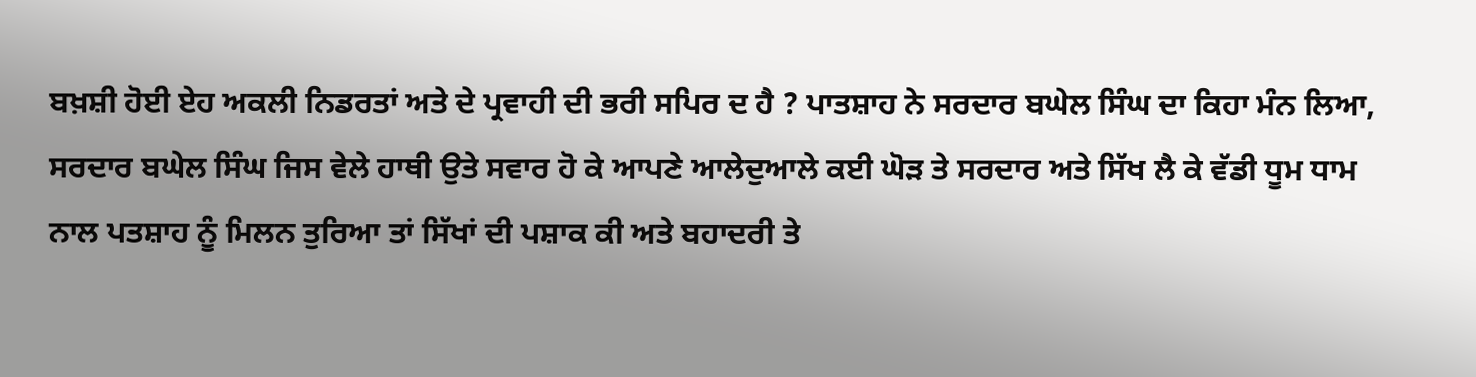ਬਖ਼ਸ਼ੀ ਹੋਈ ਏਹ ਅਕਲੀ ਨਿਡਰਤਾਂ ਅਤੇ ਦੇ ਪ੍ਰਵਾਹੀ ਦੀ ਭਰੀ ਸਪਿਰ ਦ ਹੈ ? ਪਾਤਸ਼ਾਹ ਨੇ ਸਰਦਾਰ ਬਘੇਲ ਸਿੰਘ ਦਾ ਕਿਹਾ ਮੰਨ ਲਿਆ, ਸਰਦਾਰ ਬਘੇਲ ਸਿੰਘ ਜਿਸ ਵੇਲੇ ਹਾਥੀ ਉਤੇ ਸਵਾਰ ਹੋ ਕੇ ਆਪਣੇ ਆਲੇਦੁਆਲੇ ਕਈ ਘੋੜ ਤੇ ਸਰਦਾਰ ਅਤੇ ਸਿੱਖ ਲੈ ਕੇ ਵੱਡੀ ਧੂਮ ਧਾਮ ਨਾਲ ਪਤਸ਼ਾਹ ਨੂੰ ਮਿਲਨ ਤੁਰਿਆ ਤਾਂ ਸਿੱਖਾਂ ਦੀ ਪਸ਼ਾਕ ਕੀ ਅਤੇ ਬਹਾਦਰੀ ਤੇ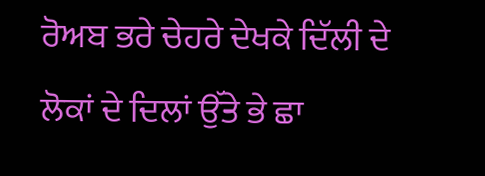ਰੋਅਬ ਭਰੇ ਚੇਹਰੇ ਦੇਖਕੇ ਦਿੱਲੀ ਦੇ ਲੋਕਾਂ ਦੇ ਦਿਲਾਂ ਉੱਤੇ ਭੇ ਛਾ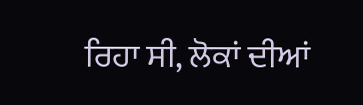ਰਿਹਾ ਸੀ, ਲੋਕਾਂ ਦੀਆਂ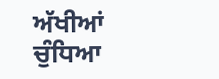ਅੱਖੀਆਂ ਚੁੰਧਿਆ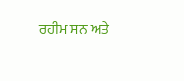ਰਹੀਮ ਸਨ ਅਤੇ